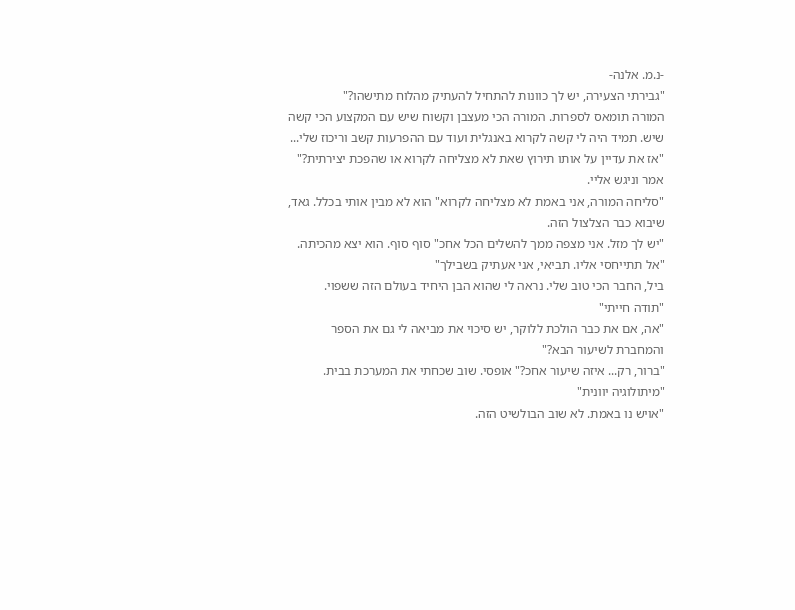-נ.מ. אלנה-
"גבירתי הצעירה, יש לך כוונות להתחיל להעתיק מהלוח מתישהו?"
המורה תומאס לספרות. המורה הכי מעצבן וקשוח שיש עם המקצוע הכי קשה שיש. תמיד היה לי קשה לקרוא באנגלית ועוד עם ההפרעות קשב וריכוז שלי...
"אז את עדיין על אותו תירוץ שאת לא מצליחה לקרוא או שהפכת יצירתית?" אמר וניגש אליי.
"סליחה המורה, אני באמת לא מצליחה לקרוא" הוא לא מבין אותי בכלל. גאד, שיבוא כבר הצלצול הזה.
"יש לך מזל. אני מצפה ממך להשלים הכל אחכ" סוף סוף. הוא יצא מהכיתה.
"אל תתייחסי אליו. תביאי, אני אעתיק בשבילך"
ביל, החבר הכי טוב שלי. נראה לי שהוא הבן היחיד בעולם הזה ששפוי.
"תודה חייתי"
"אה, אם את כבר הולכת ללוקר, יש סיכוי את מביאה לי גם את הספר והמחברת לשיעור הבא?"
"ברור, רק... איזה שיעור אחכ?" אופסי. שוב שכחתי את המערכת בבית.
"מיתולוגיה יוונית"
"אויש נו באמת. לא שוב הבולשיט הזה.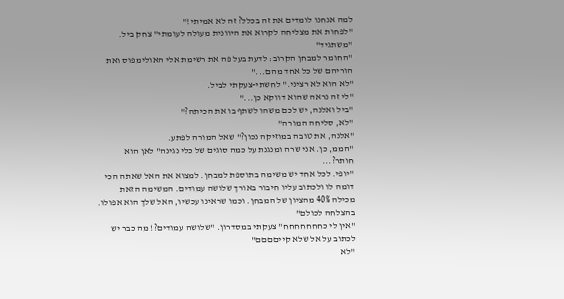למה אנחנו לומדים את זה בכלל? זה לא אמיתי!"
"לפחות את מצליחה לקרוא את היוונית מעולה לעומתי" צחק ביל.
"משתגיד"
"החומר למבחן הקרוב: לדעת בעל פה את רשימת אלי האולימפוס ואת הוריהם של כל אחד מהם..."
"לא הוא לא רציני." לחשתי-צעקתי לביל.
"לי זה נראה שהוא דווקא כן..."
"ביל ואלנה, יש לכם משהו לשתף בו את הכיתה?"
"לא, סליחה המורה"
"אלנה, את טובה במוזיקה נכון?" שאל המורה לפתע.
"הממ, כן. אני שרה ומנגנת על כמה סוגים של כלי נגינה" לאן הוא חותר?...
"יופי. לכל אחד יש משימה בתוספת למבחן. למצוא את האל שאתה הכי דומה לו ולכתוב עליו חיבור באורך שלושה עמודים. המשימה הזאת מכילה 40% מהציון של המבחן. וכמו שראינו עכשיו, האל שלך הוא אפולו. בהצלחה לכולם"
"אין לי כחחחחחחח" צעקתי במסדרון. "שלושה עמודים?! מה כבר יש לכתוב על אל שלא קייםםםם"
"לא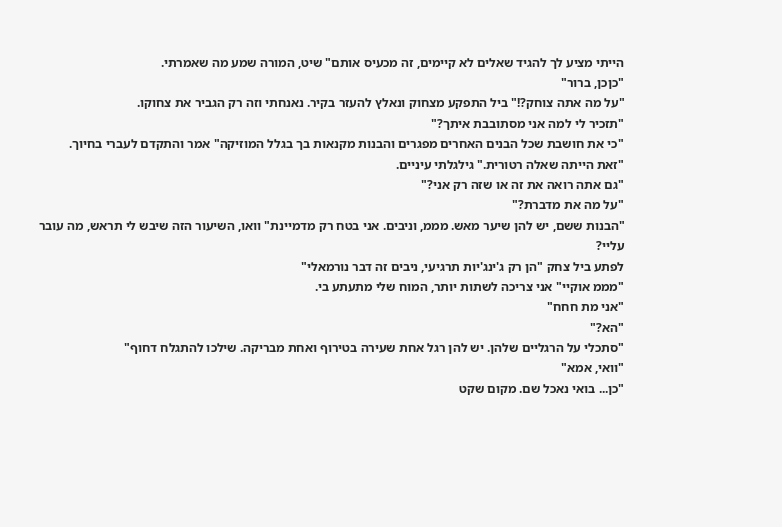הייתי מציע לך להגיד שאלים לא קיימים, זה מכעיס אותם" שיט, המורה שמע מה שאמרתי.
"כןכן, ברור"
"על מה אתה צוחק?!" ביל התפקע מצחוק ונאלץ להעזר בקיר. נאנחתי וזה רק הגביר את צחוקו.
"תזכיר לי למה אני מסתובבת איתך?"
"כי את חושבת שכל הבנים האחרים מפגרים והבנות מקנאות בך בגלל המוזיקה" אמר והתקדם לעברי בחיוך.
"זאת הייתה שאלה רטורית." גילגלתי עיניים.
"גם אתה רואה את זה או שזה רק אני?"
"על מה את מדברת?"
"הבנות ששם, יש להן שיער מאש. מממ, וניבים. אני בטח רק מדמיינת" וואו, השיעור הזה שיבש לי תראש, מה עובר עליי?
לפתע ביל צחק "הן רק ג'ינג'יות תרגיעי, ניבים זה דבר נורמאלי"
"מממ אוקיי" אני צריכה לשתות יותר, המוח שלי מתעתע בי.
"אני מת חחח"
"הא?"
"סתכלי על הרגליים שלהן. יש להן רגל אחת שעירה בטירוף ואחת מבריקה. שילכו להתגלח דחוף"
"וואי, אמא"
"כן... בואי נאכל שם. מקום שקט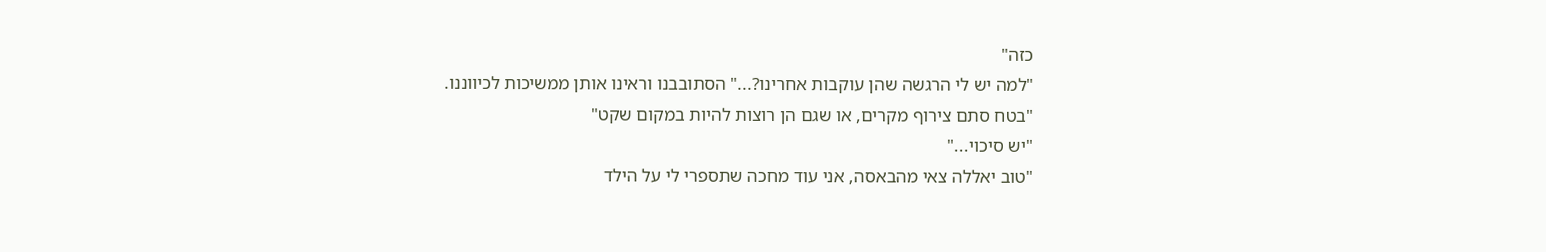כזה"
"למה יש לי הרגשה שהן עוקבות אחרינו?..." הסתובבנו וראינו אותן ממשיכות לכיווננו.
"בטח סתם צירוף מקרים, או שגם הן רוצות להיות במקום שקט"
"יש סיכוי..."
"טוב יאללה צאי מהבאסה, אני עוד מחכה שתספרי לי על הילד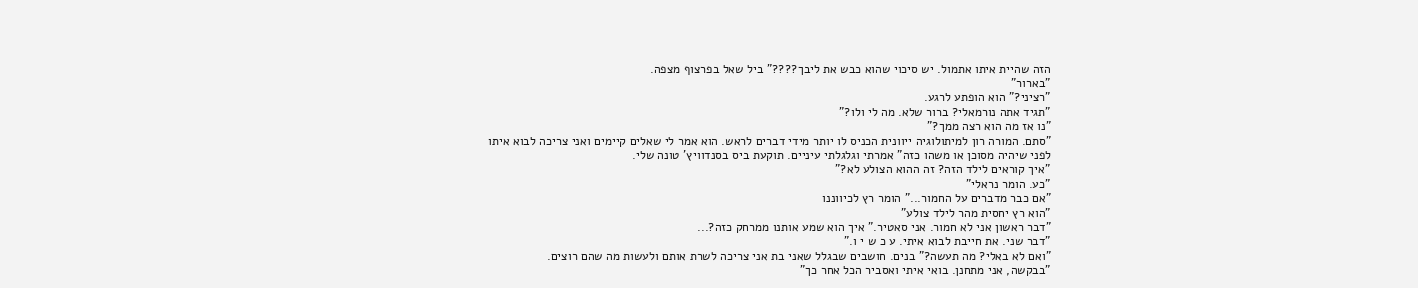הזה שהיית איתו אתמול. יש סיכוי שהוא כבש את ליבך????" ביל שאל בפרצוף מצפה.
"בארור"
"רציני?" הוא הופתע לרגע.
"תגיד אתה נורמאלי? ברור שלא. מה לי ולו?"
"נו אז מה הוא רצה ממך?"
"סתם. המורה רון למיתולוגיה ייוונית הכניס לו יותר מידי דברים לראש. הוא אמר לי שאלים קיימים ואני צריכה לבוא איתו לפני שיהיה מסוכן או משהו כזה" אמרתי וגלגלתי עיניים. תוקעת ביס בסנדוויץ' טונה שלי.
"איך קוראים לילד הזה? זה ההוא הצולע לא?"
"כע. הומר נראלי"
"אם כבר מדברים על החמור..." הומר רץ לכיווננו
"הוא רץ יחסית מהר לילד צולע"
"דבר ראשון אני לא חמור. אני סאטיר." איך הוא שמע אותנו ממרחק כזה?...
"דבר שני. את חייבת לבוא איתי. ע כ ש י ו."
"ואם לא באלי? מה תעשה?" בנים. חושבים שבגלל שאני בת אני צריכה לשרת אותם ולעשות מה שהם רוצים.
"בבקשה, אני מתחנן. בואי איתי ואסביר הכל אחר כך"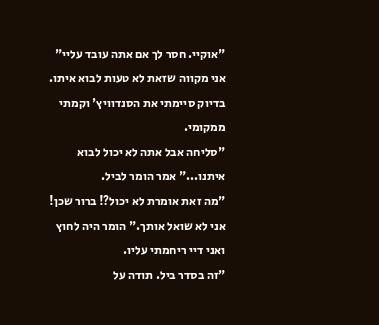"אוקיי. חסר לך אם אתה עובד עליי" אני מקווה שזאת לא טעות לבוא איתו. בדיוק סיימתי את הסנדוויץ' וקמתי ממקומי.
"סליחה אבל אתה לא יכול לבוא איתנו..." אמר הומר לביל.
"מה זאת אומרת לא יכול?! ברור שכן! אני לא שואל אותך." הומר היה לחוץ ואני דיי ריחמתי עליו.
"זה בסדר ביל. תודה על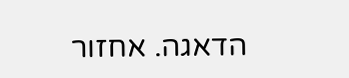הדאגה. אחזור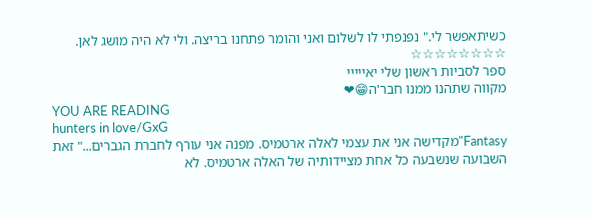כשיתאפשר לי." נפנפתי לו לשלום ואני והומר פתחנו בריצה. ולי לא היה מושג לאן.
☆☆☆☆☆☆☆☆
ספר לסביות ראשון שלי יאייייי
מקווה שתהנו ממנו חבר'ה😁❤
YOU ARE READING
hunters in love/GxG
Fantasy"מקדישה אני את עצמי לאלה ארטמיס. מפנה אני עורף לחברת הגברים..." זאת השבועה שנשבעה כל אחת מציידותיה של האלה ארטמיס. לא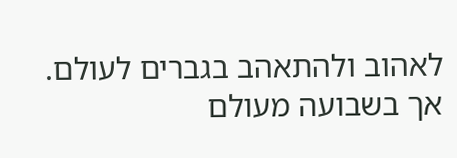לאהוב ולהתאהב בגברים לעולם. אך בשבועה מעולם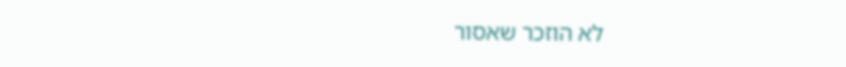לא הוזכר שאסור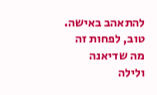להתאהב באישה. טוב, לפחות זה מה שדיאנה ולילה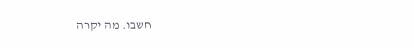חשבו. מה יקרה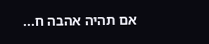אם תהיה אהבה ח...